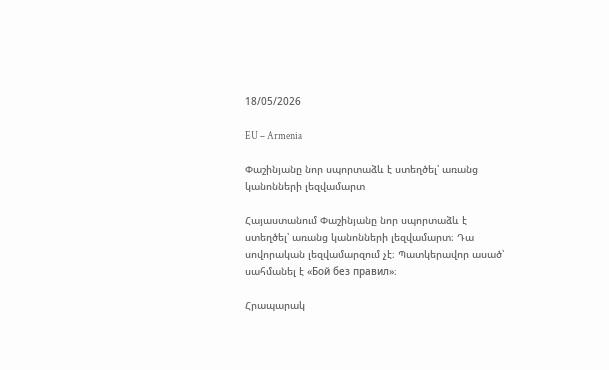18/05/2026

EU – Armenia

Փաշինյանը նոր սպորտաձև է ստեղծել՝ առանց կանոնների լեզվամարտ

Հայաստանում Փաշինյանը նոր սպորտաձև է ստեղծել՝ առանց կանոնների լեզվամարտ։ Դա սովորական լեզվամարզում չէ։ Պատկերավոր ասած՝ սահմանել է «Бой без правил»։

Հրապարակ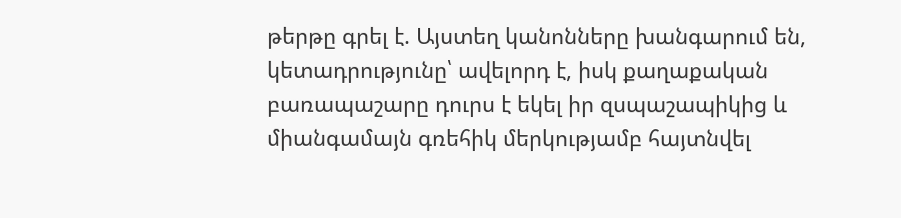թերթը գրել է. Այստեղ կանոնները խանգարում են, կետադրությունը՝ ավելորդ է, իսկ քաղաքական բառապաշարը դուրս է եկել իր զսպաշապիկից և միանգամայն գռեհիկ մերկությամբ հայտնվել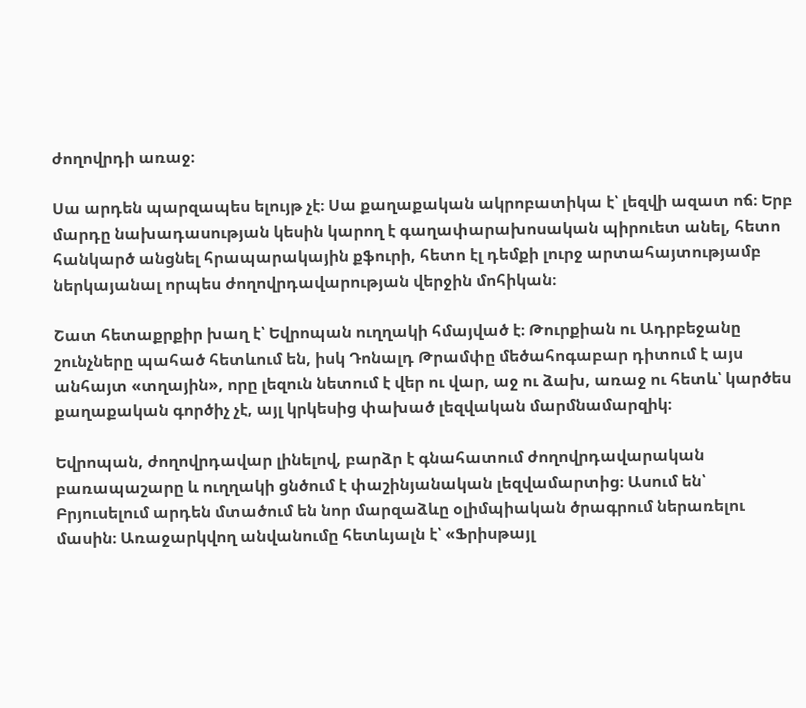ժողովրդի առաջ։

Սա արդեն պարզապես ելույթ չէ։ Սա քաղաքական ակրոբատիկա է՝ լեզվի ազատ ոճ։ Երբ մարդը նախադասության կեսին կարող է գաղափարախոսական պիրուետ անել, հետո հանկարծ անցնել հրապարակային քֆուրի, հետո էլ դեմքի լուրջ արտահայտությամբ ներկայանալ որպես ժողովրդավարության վերջին մոհիկան։

Շատ հետաքրքիր խաղ է՝ Եվրոպան ուղղակի հմայված է։ Թուրքիան ու Ադրբեջանը շունչները պահած հետևում են, իսկ Դոնալդ Թրամփը մեծահոգաբար դիտում է այս անհայտ «տղային», որը լեզուն նետում է վեր ու վար, աջ ու ձախ, առաջ ու հետև՝ կարծես քաղաքական գործիչ չէ, այլ կրկեսից փախած լեզվական մարմնամարզիկ։

Եվրոպան, ժողովրդավար լինելով, բարձր է գնահատում ժողովրդավարական բառապաշարը և ուղղակի ցնծում է փաշինյանական լեզվամարտից։ Ասում են՝ Բրյուսելում արդեն մտածում են նոր մարզաձևը օլիմպիական ծրագրում ներառելու մասին։ Առաջարկվող անվանումը հետևյալն է՝ «Ֆրիսթայլ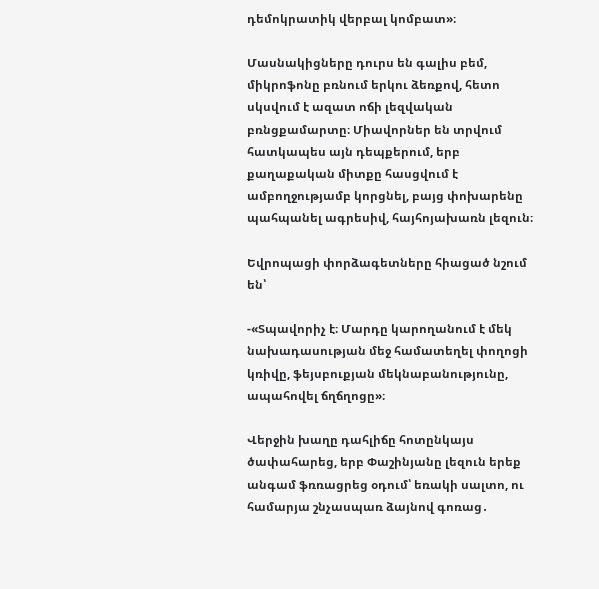դեմոկրատիկ վերբալ կոմբատ»։

Մասնակիցները դուրս են գալիս բեմ, միկրոֆոնը բռնում երկու ձեռքով, հետո սկսվում է ազատ ոճի լեզվական բռնցքամարտը։ Միավորներ են տրվում հատկապես այն դեպքերում, երբ քաղաքական միտքը հասցվում է ամբողջությամբ կորցնել, բայց փոխարենը պահպանել ագրեսիվ, հայհոյախառն լեզուն։

Եվրոպացի փորձագետները հիացած նշում են՝

-«Տպավորիչ է։ Մարդը կարողանում է մեկ նախադասության մեջ համատեղել փողոցի կռիվը, ֆեյսբուքյան մեկնաբանությունը, ապահովել ճղճղոցը»։

Վերջին խաղը դահլիճը հոտընկայս ծափահարեց, երբ Փաշինյանը լեզուն երեք անգամ ֆռռացրեց օդում՝ եռակի սալտո, ու համարյա շնչասպառ ձայնով գոռաց․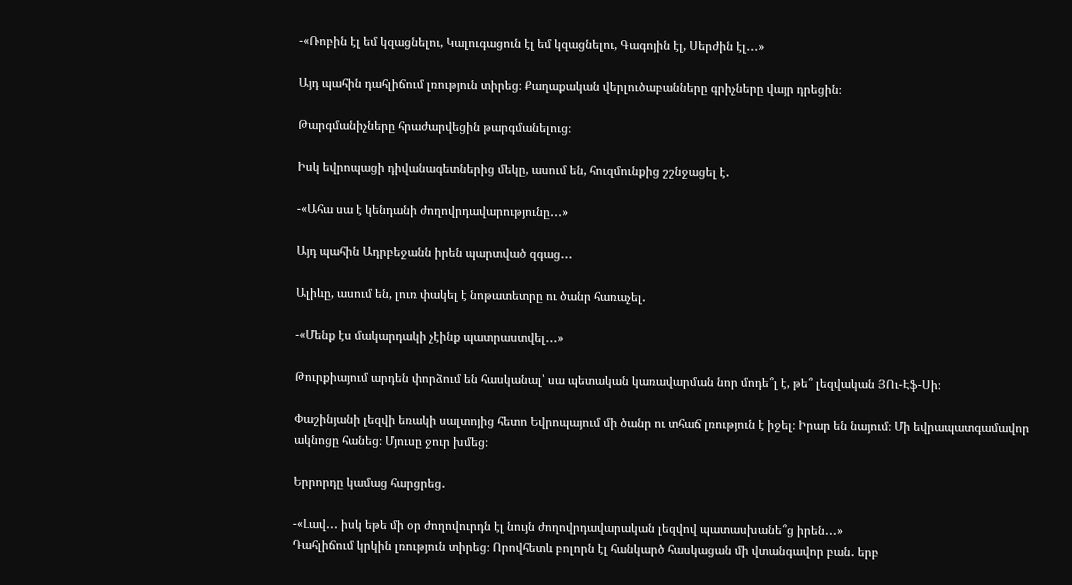-«Ռոբին էլ եմ կզացնելու, Կալուգացուն էլ եմ կզացնելու, Գագոյին էլ, Սերժին էլ․․․»

Այդ պահին դահլիճում լռություն տիրեց։ Քաղաքական վերլուծաբանները գրիչները վայր դրեցին։

Թարգմանիչները հրաժարվեցին թարգմանելուց։

Իսկ եվրոպացի դիվանագետներից մեկը, ասում են, հուզմունքից շշնջացել է․

-«Ահա սա է կենդանի ժողովրդավարությունը․․․»

Այդ պահին Ադրբեջանն իրեն պարտված զգաց․․․

Ալիևը, ասում են, լուռ փակել է նոթատետրը ու ծանր հառաչել․

-«Մենք էս մակարդակի չէինք պատրաստվել․․․»

Թուրքիայում արդեն փորձում են հասկանալ՝ սա պետական կառավարման նոր մոդե՞լ է, թե՞ լեզվական ՅՈւ-Էֆ-Սի։

Փաշինյանի լեզվի եռակի սալտոյից հետո Եվրոպայում մի ծանր ու տհաճ լռություն է իջել։ Իրար են նայում։ Մի եվրապատգամավոր ակնոցը հանեց։ Մյուսը ջուր խմեց։

Երրորդը կամաց հարցրեց․

-«Լավ․․․ իսկ եթե մի օր ժողովուրդն էլ նույն ժողովրդավարական լեզվով պատասխանե՞ց իրեն․․․»
Դահլիճում կրկին լռություն տիրեց։ Որովհետև բոլորն էլ հանկարծ հասկացան մի վտանգավոր բան․ երբ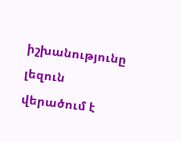իշխանությունը լեզուն վերածում է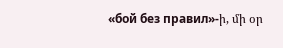«бой без правил»-ի, մի օր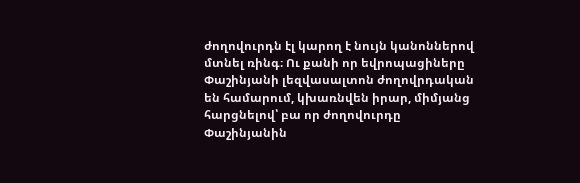ժողովուրդն էլ կարող է նույն կանոններով մտնել ռինգ։ Ու քանի որ եվրոպացիները Փաշինյանի լեզվասալտոն ժողովրդական են համարում, կխառնվեն իրար, միմյանց հարցնելով՝ բա որ ժողովուրդը Փաշինյանին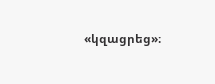«կզացրեց»։